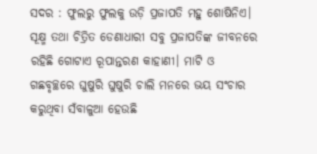ସଦର : ଫୁଲରୁ ଫୁଲକୁ ଉଡ଼ି ପ୍ରଜାପତି ମହୁ ଶୋଷିନିଏ। ସୂକ୍ଷ୍ମ ତଥା ଚିତ୍ରିତ ଡେଣାଧାରୀ ସବୁ ପ୍ରଜାପତିଙ୍କ ଜୀବନରେ ରହିଛି ଗୋଟାଏ ରୂପାନ୍ତରଣ କାହାଣୀ। ମାଟି ଓ ଗଛବୃଚ୍ଛରେ ଘୁଷୁରି ଘୁଷୁରି ଚାଲି ମନରେ ଭୟ ସଂଚାର କରୁଥିବା ସଁବାଳୁଆ ହେଉଛି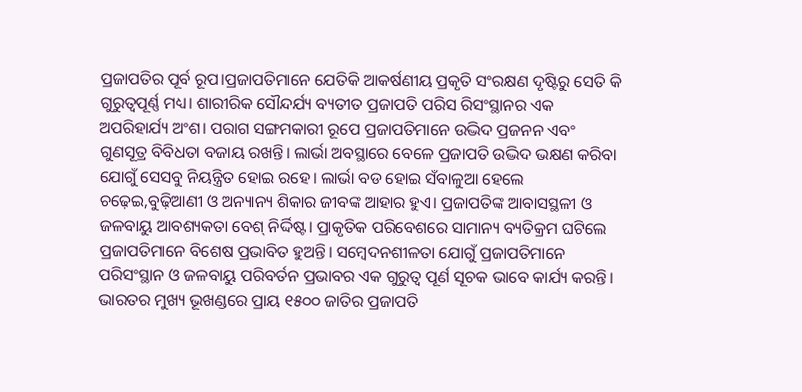ପ୍ରଜାପତିର ପୂର୍ବ ରୂପ।ପ୍ରଜାପତିମାନେ ଯେତିକି ଆକର୍ଷଣୀୟ ପ୍ରକୃତି ସଂରକ୍ଷଣ ଦୃଷ୍ଟିରୁ ସେତି କି ଗୁରୁତ୍ଵପୂର୍ଣ୍ଣ ମଧ୍ୟ। ଶାରୀରିକ ସୌନ୍ଦର୍ଯ୍ୟ ବ୍ୟତୀତ ପ୍ରଜାପତି ପରିସ ରିସଂସ୍ଥାନର ଏକ ଅପରିହାର୍ଯ୍ୟ ଅଂଶ। ପରାଗ ସଙ୍ଗମକାରୀ ରୂପେ ପ୍ରଜାପତିମାନେ ଉଦ୍ଭିଦ ପ୍ରଜନନ ଏବଂ ଗୁଣସୂତ୍ର ବିବିଧତା ବଜାୟ ରଖନ୍ତି। ଲାର୍ଭା ଅବସ୍ଥାରେ ବେଳେ ପ୍ରଜାପତି ଉଦ୍ଭିଦ ଭକ୍ଷଣ କରିବା ଯୋଗୁଁ ସେସବୁ ନିୟନ୍ତ୍ରିତ ହୋଇ ରହେ। ଲାର୍ଭା ବଡ ହୋଇ ସଁବାଳୁଆ ହେଲେ ଚଢ଼େଇ,ବୁଢ଼ିଆଣୀ ଓ ଅନ୍ୟାନ୍ୟ ଶିକାର ଜୀବଙ୍କ ଆହାର ହୁଏ। ପ୍ରଜାପତିଙ୍କ ଆବାସସ୍ଥଳୀ ଓ ଜଳବାୟୁ ଆବଶ୍ୟକତା ବେଶ୍ ନିର୍ଦ୍ଦିଷ୍ଟ। ପ୍ରାକୃତିକ ପରିବେଶରେ ସାମାନ୍ୟ ବ୍ୟତିକ୍ରମ ଘଟିଲେ ପ୍ରଜାପତିମାନେ ବିଶେଷ ପ୍ରଭାବିତ ହୁଅନ୍ତି। ସମ୍ବେଦନଶୀଳତା ଯୋଗୁଁ ପ୍ରଜାପତିମାନେ ପରିସଂସ୍ଥାନ ଓ ଜଳବାୟୁ ପରିବର୍ତନ ପ୍ରଭାବର ଏକ ଗୁରୁତ୍ଵ ପୂର୍ଣ ସୂଚକ ଭାବେ କାର୍ଯ୍ୟ କରନ୍ତି। ଭାରତର ମୁଖ୍ୟ ଭୂଖଣ୍ଡରେ ପ୍ରାୟ ୧୫୦୦ ଜାତିର ପ୍ରଜାପତି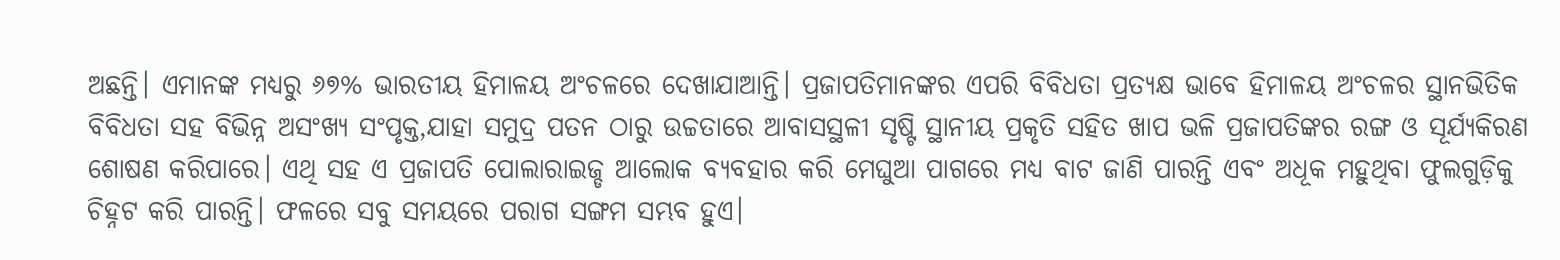ଅଛନ୍ତି। ଏମାନଙ୍କ ମଧ୍ୟରୁ ୬୭% ଭାରତୀୟ ହିମାଳୟ ଅଂଚଳରେ ଦେଖାଯାଆନ୍ତି। ପ୍ରଜାପତିମାନଙ୍କର ଏପରି ବିବିଧତା ପ୍ରତ୍ୟକ୍ଷ ଭାବେ ହିମାଳୟ ଅଂଚଳର ସ୍ଥାନଭିତିକ ବିବିଧତା ସହ ବିଭିନ୍ନ ଅସଂଖ୍ଯ ସଂପୃକ୍ତ,ଯାହା ସମୁଦ୍ର ପତନ ଠାରୁ ଉଚ୍ଚତାରେ ଆବାସସ୍ଥଳୀ ସୃଷ୍ଟି ସ୍ଥାନୀୟ ପ୍ରକୃତି ସହିତ ଖାପ ଭଳି ପ୍ରଜାପତିଙ୍କର ରଙ୍ଗ ଓ ସୂର୍ଯ୍ୟକିରଣ ଶୋଷଣ କରିପାରେ। ଏଥି ସହ ଏ ପ୍ରଜାପତି ପୋଲାରାଇଜ୍ଡ ଆଲୋକ ବ୍ୟବହାର କରି ମେଘୁଆ ପାଗରେ ମଧ୍ୟ ବାଟ ଜାଣି ପାରନ୍ତି ଏବଂ ଅଧୂକ ମହୁଥିବା ଫୁଲଗୁଡ଼ିକୁ ଚିହ୍ନଟ କରି ପାରନ୍ତି। ଫଳରେ ସବୁ ସମୟରେ ପରାଗ ସଙ୍ଗମ ସମ୍ଭବ ହୁଏ।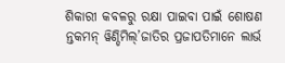ଶିକାରୀ କବଳରୁ ରକ୍ଷା ପାଇବା ପାଇଁ ଶୋଷଣ ନ୍ତକମନ୍ ୱିଣ୍ଡିମିଲ୍’ଜାତିର ପ୍ରଜାପତିମାନେ ଲାର୍ଭ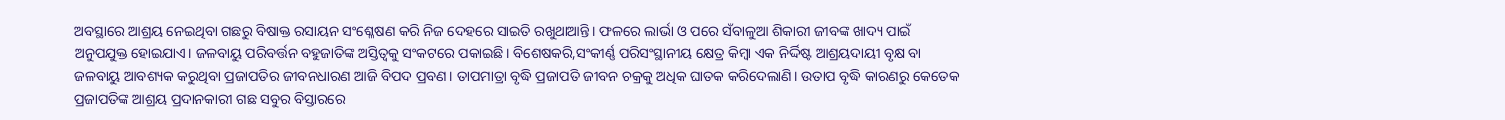ଅବସ୍ଥାରେ ଆଶ୍ରୟ ନେଇଥିବା ଗଛରୁ ବିଷାକ୍ତ ରସାୟନ ସଂଶ୍ଳେଷଣ କରି ନିଜ ଦେହରେ ସାଇତି ରଖୁଥାଆନ୍ତି। ଫଳରେ ଲାର୍ଭା ଓ ପରେ ସଁବାଳୁଆ ଶିକାରୀ ଜୀବଙ୍କ ଖାଦ୍ୟ ପାଇଁ ଅନୁପଯୁକ୍ତ ହୋଇଯାଏ। ଜଳବାୟୁ ପରିବର୍ତ୍ତନ ବହୁଜାତିଙ୍କ ଅସ୍ତିତ୍ବକୁ ସଂକଟରେ ପକାଇଛି। ବିଶେଷକରି,ସଂକୀର୍ଣ୍ଣ ପରିସଂସ୍ଥାନୀୟ କ୍ଷେତ୍ର କିମ୍ବା ଏକ ନିର୍ଦ୍ଦିଷ୍ଟ ଆଶ୍ରୟଦାୟୀ ବୃକ୍ଷ ବା ଜଳବାୟୁ ଆବଶ୍ୟକ କରୁଥିବା ପ୍ରଜାପତିର ଜୀବନଧାରଣ ଆଜି ବିପଦ ପ୍ରବଣ। ତାପମାତ୍ରା ବୃଦ୍ଧି ପ୍ରଜାପତି ଜୀବନ ଚକ୍ରକୁ ଅଧିକ ଘାତକ କରିଦେଲାଣି। ଉତାପ ବୃଦ୍ଧି କାରଣରୁ କେତେକ ପ୍ରଜାପତିଙ୍କ ଆଶ୍ରୟ ପ୍ରଦାନକାରୀ ଗଛ ସବୁର ବିସ୍ତାରରେ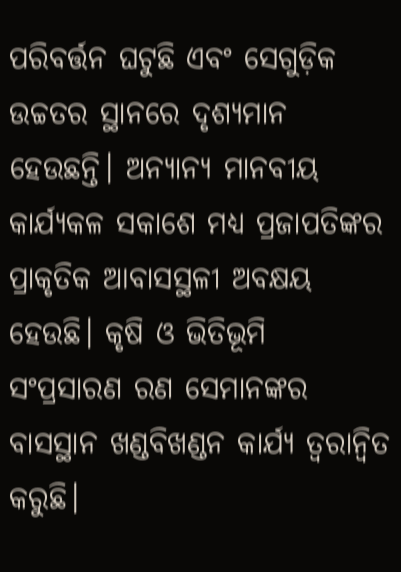ପରିବର୍ତ୍ତନ ଘଟୁଛି ଏବଂ ସେଗୁଡ଼ିକ ଉଚ୍ଚତର ସ୍ଥାନରେ ଦୃଶ୍ୟମାନ ହେଉଛନ୍ତି। ଅନ୍ୟାନ୍ୟ ମାନବୀୟ କାର୍ଯ୍ୟକଳ ସକାଶେ ମଧ୍ଯ ପ୍ରଜାପତିଙ୍କର ପ୍ରାକୃତିକ ଆବାସସ୍ଥଳୀ ଅବକ୍ଷୟ ହେଉଛି। କୃଷି ଓ ଭିତିଭୂମି ସଂପ୍ରସାରଣ ରଣ ସେମାନଙ୍କର ବାସସ୍ଥାନ ଖଣ୍ଡବିଖଣ୍ଡନ କାର୍ଯ୍ୟ ତ୍ଵରାନ୍ବିତ କରୁଛି।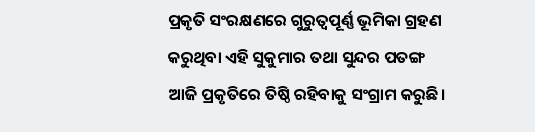ପ୍ରକୃତି ସଂରକ୍ଷଣରେ ଗୁରୁତ୍ଵପୂର୍ଣ୍ଣ ଭୂମିକା ଗ୍ରହଣ କରୁଥିବା ଏହି ସୁକୁମାର ତଥା ସୁନ୍ଦର ପତଙ୍ଗ ଆଜି ପ୍ରକୃତିରେ ତିଷ୍ଠି ରହିବାକୁ ସଂଗ୍ରାମ କରୁଛି।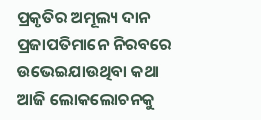ପ୍ରକୃତିର ଅମୂଲ୍ୟ ଦାନ ପ୍ରଜାପତିମାନେ ନିରବରେ ଉଭେଇଯାଉଥିବା କଥା ଆଜି ଲୋକଲୋଚନକୁ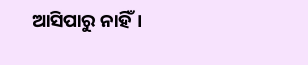ଆସିପାରୁ ନାହିଁ।